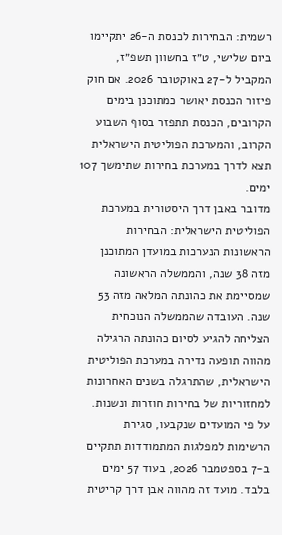רשמית: הבחירות לכנסת ה-26 יתקיימו ביום שלישי, ט״ז בחשוון תשפ״ז, המקביל ל-27 באוקטובר 2026. אם חוק פיזור הכנסת יאושר כמתוכנן בימים הקרובים, הכנסת תתפזר בסוף השבוע הקרוב, והמערכת הפוליטית הישראלית תצא לדרך במערכת בחירות שתימשך 107 ימים.
מדובר באבן דרך היסטורית במערכת הפוליטית הישראלית: הבחירות הראשונות הנערכות במועדן המתוכנן מזה 38 שנה, והממשלה הראשונה שמסיימת את כהונתה המלאה מזה 53 שנה. העובדה שהממשלה הנוכחית הצליחה להגיע לסיום כהונתה הרגילה מהווה תופעה נדירה במערכת הפוליטית הישראלית, שהתרגלה בשנים האחרונות למחזוריות של בחירות חוזרות ונשנות.
על פי המועדים שנקבעו, סגירת הרשימות למפלגות המתמודדות תתקיים ב-7 בספטמבר 2026, בעוד 57 ימים בלבד. מועד זה מהווה אבן דרך קריטית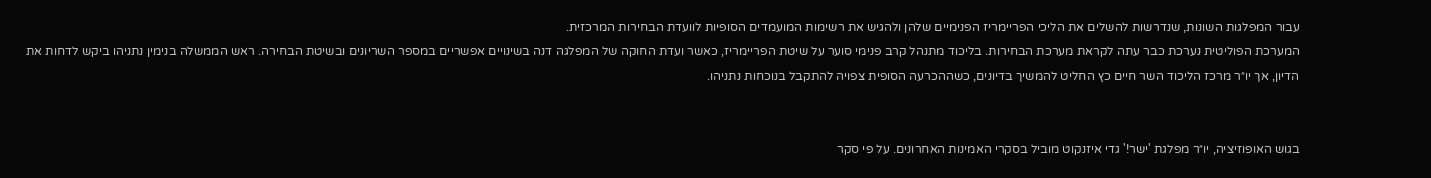עבור המפלגות השונות, שנדרשות להשלים את הליכי הפריימריז הפנימיים שלהן ולהגיש את רשימות המועמדים הסופיות לוועדת הבחירות המרכזית.
המערכת הפוליטית נערכת כבר עתה לקראת מערכת הבחירות. בליכוד מתנהל קרב פנימי סוער על שיטת הפריימריז, כאשר ועדת החוקה של המפלגה דנה בשינויים אפשריים במספר השריונים ובשיטת הבחירה. ראש הממשלה בנימין נתניהו ביקש לדחות את הדיון, אך יו״ר מרכז הליכוד השר חיים כץ החליט להמשיך בדיונים, כשההכרעה הסופית צפויה להתקבל בנוכחות נתניהו.


בגוש האופוזיציה, יו״ר מפלגת 'ישר!' גדי איזנקוט מוביל בסקרי האמינות האחרונים. על פי סקר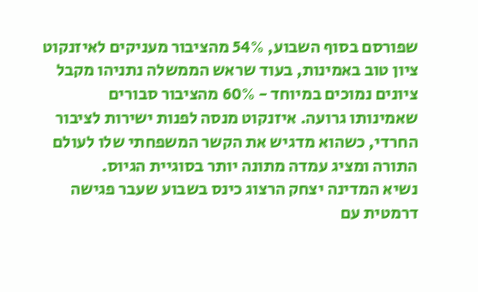שפורסם בסוף השבוע, 54% מהציבור מעניקים לאיזנקוט ציון טוב באמינות, בעוד שראש הממשלה נתניהו מקבל ציונים נמוכים במיוחד - 60% מהציבור סבורים שאמינותו גרועה. איזנקוט מנסה לפנות ישירות לציבור החרדי, כשהוא מדגיש את הקשר המשפחתי שלו לעולם התורה ומציג עמדה מתונה יותר בסוגיית הגיוס.
נשיא המדינה יצחק הרצוג כינס בשבוע שעבר פגישה דרמטית עם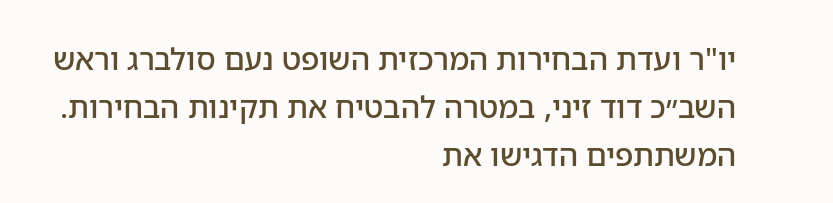יו"ר ועדת הבחירות המרכזית השופט נעם סולברג וראש השב״כ דוד זיני, במטרה להבטיח את תקינות הבחירות. המשתתפים הדגישו את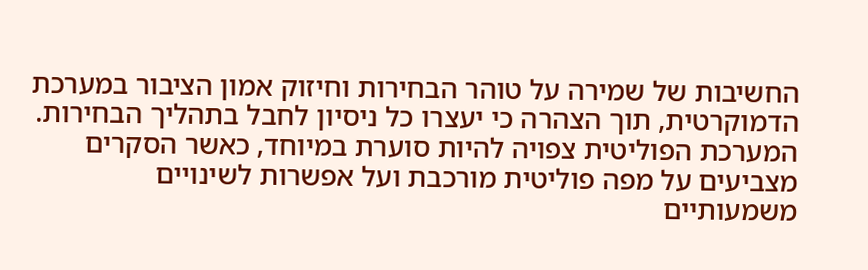החשיבות של שמירה על טוהר הבחירות וחיזוק אמון הציבור במערכת הדמוקרטית, תוך הצהרה כי יעצרו כל ניסיון לחבל בתהליך הבחירות.
המערכת הפוליטית צפויה להיות סוערת במיוחד, כאשר הסקרים מצביעים על מפה פוליטית מורכבת ועל אפשרות לשינויים משמעותיים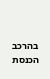בהרכב הכנסת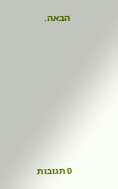הבאה.








0 תגובות